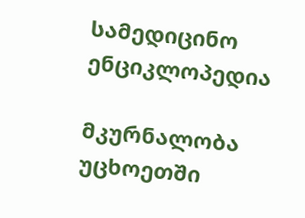სამედიცინო ენციკლოპედია

მკურნალობა უცხოეთში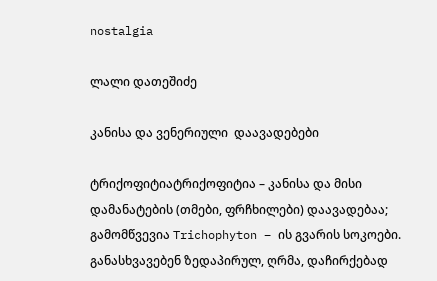nostalgia

ლალი დათეშიძე

კანისა და ვენერიული  დაავადებები

ტრიქოფიტიატრიქოფიტია – კანისა და მისი დამანატების (თმები, ფრჩხილები) დაავადებაა; გამომწვევია Trichophyton – ის გვარის სოკოები. განასხვავებენ ზედაპირულ, ღრმა, დაჩირქებად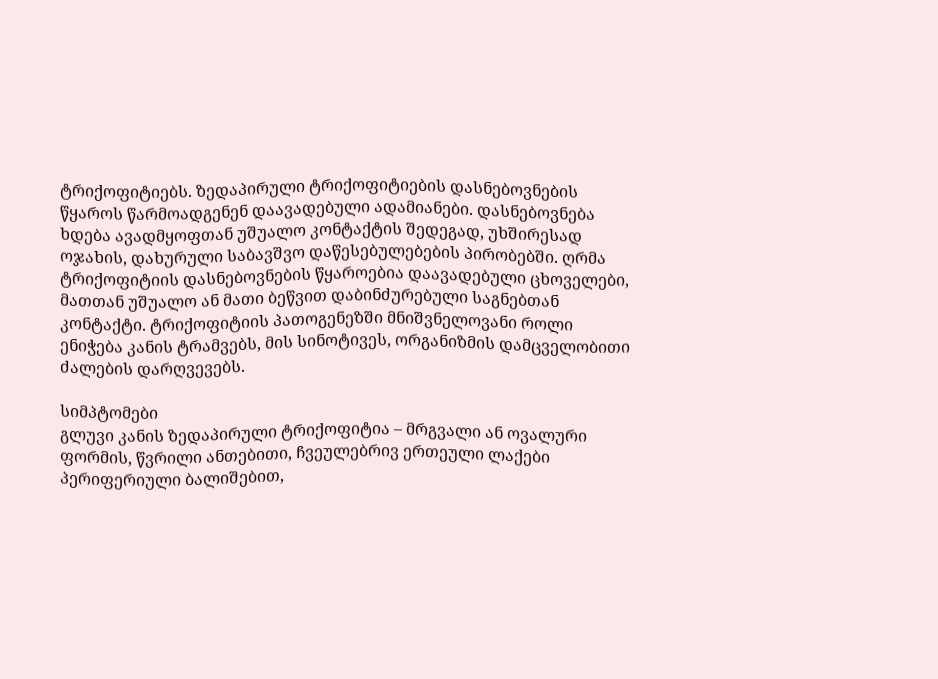ტრიქოფიტიებს. ზედაპირული ტრიქოფიტიების დასნებოვნების წყაროს წარმოადგენენ დაავადებული ადამიანები. დასნებოვნება ხდება ავადმყოფთან უშუალო კონტაქტის შედეგად, უხშირესად ოჯახის, დახურული საბავშვო დაწესებულებების პირობებში. ღრმა ტრიქოფიტიის დასნებოვნების წყაროებია დაავადებული ცხოველები, მათთან უშუალო ან მათი ბეწვით დაბინძურებული საგნებთან კონტაქტი. ტრიქოფიტიის პათოგენეზში მნიშვნელოვანი როლი ენიჭება კანის ტრამვებს, მის სინოტივეს, ორგანიზმის დამცველობითი ძალების დარღვევებს.

სიმპტომები
გლუვი კანის ზედაპირული ტრიქოფიტია – მრგვალი ან ოვალური ფორმის, წვრილი ანთებითი, ჩვეულებრივ ერთეული ლაქები პერიფერიული ბალიშებით,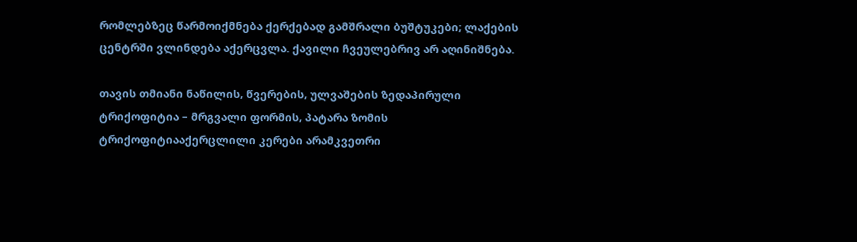რომლებზეც წარმოიქმნება ქერქებად გამშრალი ბუშტუკები; ლაქების ცენტრში ვლინდება აქერცვლა. ქავილი ჩვეულებრივ არ აღინიშნება.

თავის თმიანი ნაწილის, წვერების, ულვაშების ზედაპირული ტრიქოფიტია – მრგვალი ფორმის, პატარა ზომის ტრიქოფიტიააქერცლილი კერები არამკვეთრი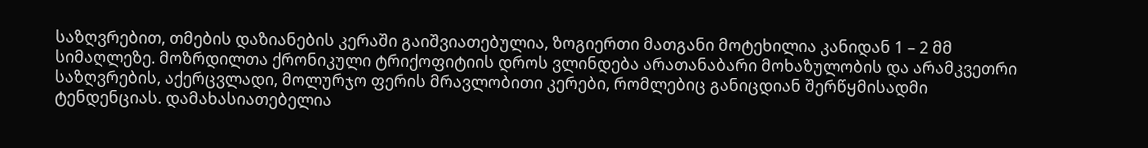საზღვრებით, თმების დაზიანების კერაში გაიშვიათებულია, ზოგიერთი მათგანი მოტეხილია კანიდან 1 – 2 მმ სიმაღლეზე. მოზრდილთა ქრონიკული ტრიქოფიტიის დროს ვლინდება არათანაბარი მოხაზულობის და არამკვეთრი საზღვრების, აქერცვლადი, მოლურჯო ფერის მრავლობითი კერები, რომლებიც განიცდიან შერწყმისადმი ტენდენციას. დამახასიათებელია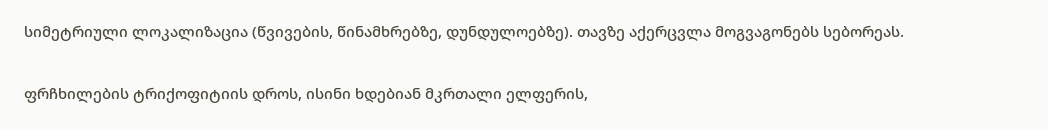სიმეტრიული ლოკალიზაცია (წვივების, წინამხრებზე, დუნდულოებზე). თავზე აქერცვლა მოგვაგონებს სებორეას.

ფრჩხილების ტრიქოფიტიის დროს, ისინი ხდებიან მკრთალი ელფერის,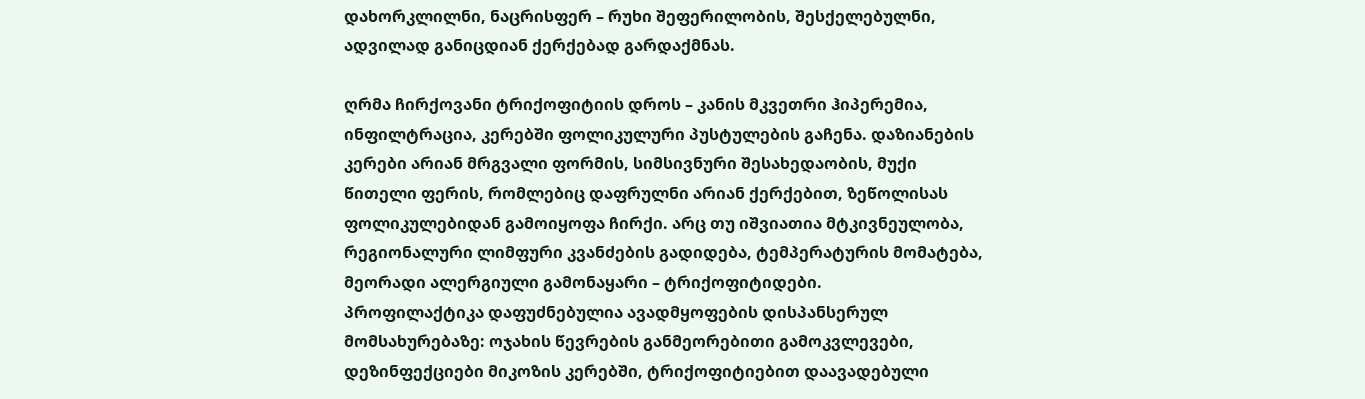დახორკლილნი, ნაცრისფერ – რუხი შეფერილობის, შესქელებულნი, ადვილად განიცდიან ქერქებად გარდაქმნას.

ღრმა ჩირქოვანი ტრიქოფიტიის დროს – კანის მკვეთრი ჰიპერემია, ინფილტრაცია, კერებში ფოლიკულური პუსტულების გაჩენა. დაზიანების კერები არიან მრგვალი ფორმის, სიმსივნური შესახედაობის, მუქი წითელი ფერის, რომლებიც დაფრულნი არიან ქერქებით, ზეწოლისას ფოლიკულებიდან გამოიყოფა ჩირქი. არც თუ იშვიათია მტკივნეულობა, რეგიონალური ლიმფური კვანძების გადიდება, ტემპერატურის მომატება, მეორადი ალერგიული გამონაყარი – ტრიქოფიტიდები.
პროფილაქტიკა დაფუძნებულია ავადმყოფების დისპანსერულ მომსახურებაზე: ოჯახის წევრების განმეორებითი გამოკვლევები, დეზინფექციები მიკოზის კერებში, ტრიქოფიტიებით დაავადებული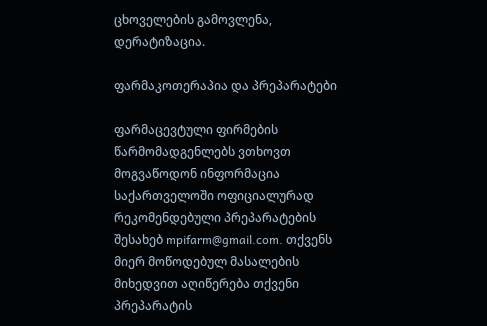ცხოველების გამოვლენა, დერატიზაცია.

ფარმაკოთერაპია და პრეპარატები

ფარმაცევტული ფირმების წარმომადგენლებს ვთხოვთ მოგვაწოდონ ინფორმაცია საქართველოში ოფიციალურად რეკომენდებული პრეპარატების შესახებ mpifarm@gmail.com. თქვენს მიერ მოწოდებულ მასალების მიხედვით აღიწერება თქვენი პრეპარატის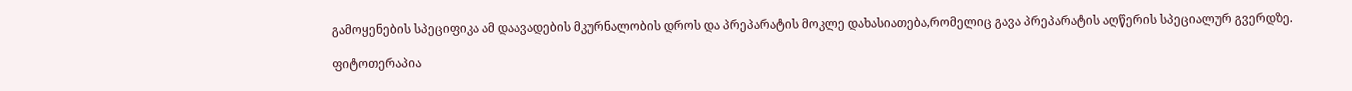გამოყენების სპეციფიკა ამ დაავადების მკურნალობის დროს და პრეპარატის მოკლე დახასიათება,რომელიც გავა პრეპარატის აღწერის სპეციალურ გვერდზე.

ფიტოთერაპია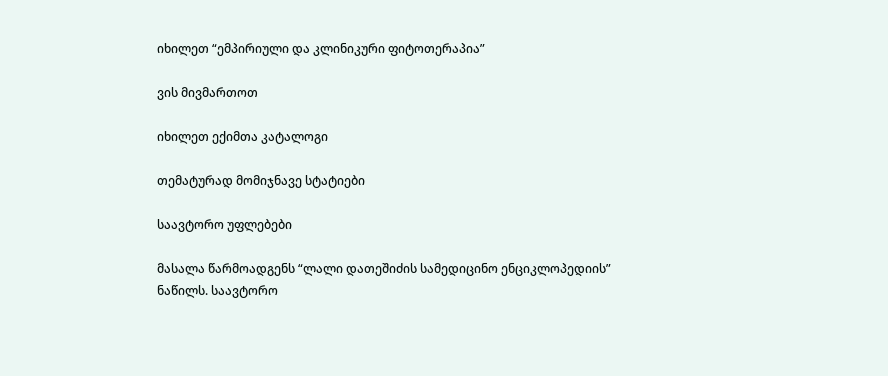იხილეთ “ემპირიული და კლინიკური ფიტოთერაპია”

ვის მივმართოთ

იხილეთ ექიმთა კატალოგი

თემატურად მომიჯნავე სტატიები

საავტორო უფლებები

მასალა წარმოადგენს “ლალი დათეშიძის სამედიცინო ენციკლოპედიის” ნაწილს. საავტორო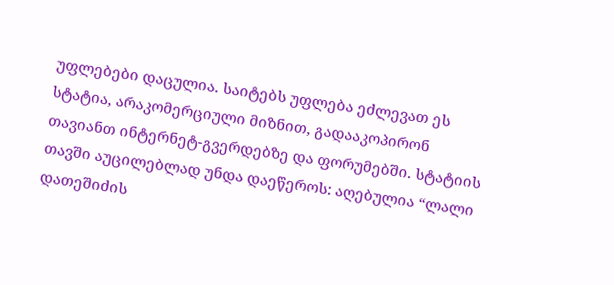უფლებები დაცულია. საიტებს უფლება ეძლევათ ეს სტატია, არაკომერციული მიზნით, გადააკოპირონ თავიანთ ინტერნეტ-გვერდებზე და ფორუმებში. სტატიის თავში აუცილებლად უნდა დაეწეროს: აღებულია “ლალი დათეშიძის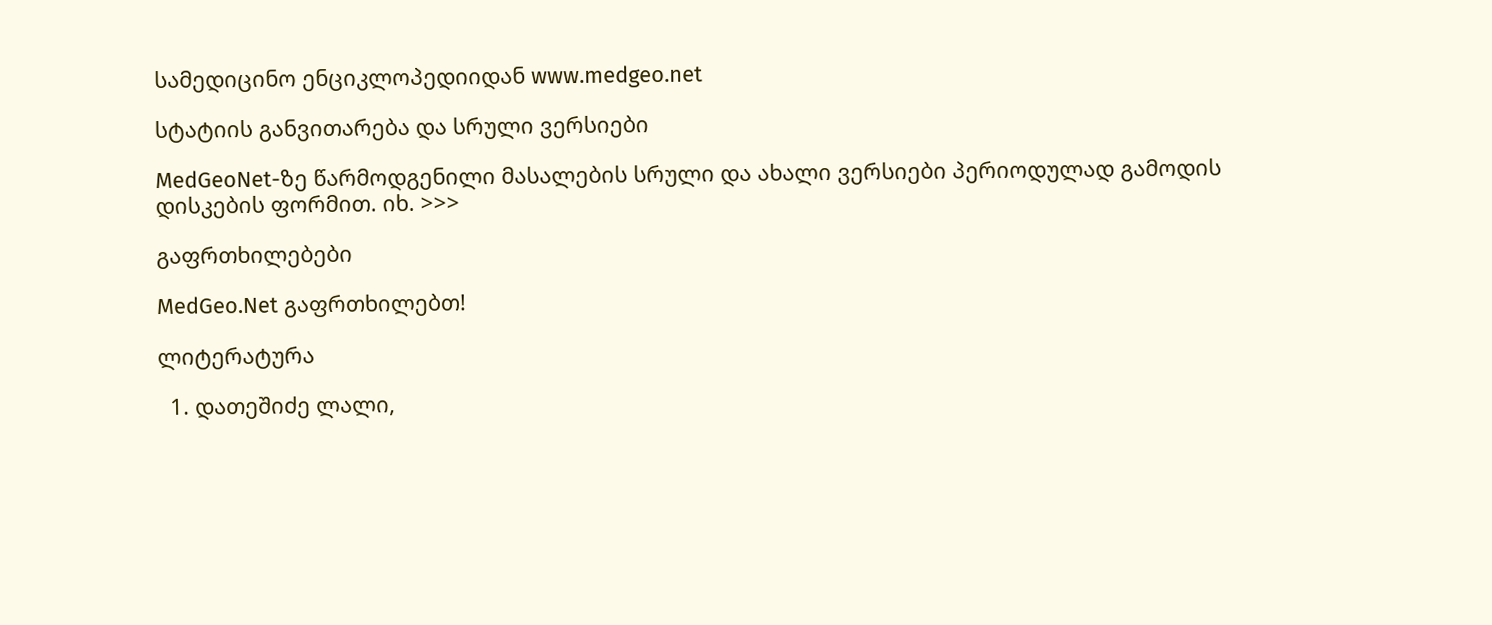სამედიცინო ენციკლოპედიიდან www.medgeo.net

სტატიის განვითარება და სრული ვერსიები

MedGeoNet-ზე წარმოდგენილი მასალების სრული და ახალი ვერსიები პერიოდულად გამოდის დისკების ფორმით. იხ. >>>

გაფრთხილებები

MedGeo.Net გაფრთხილებთ!

ლიტერატურა

  1. დათეშიძე ლალი,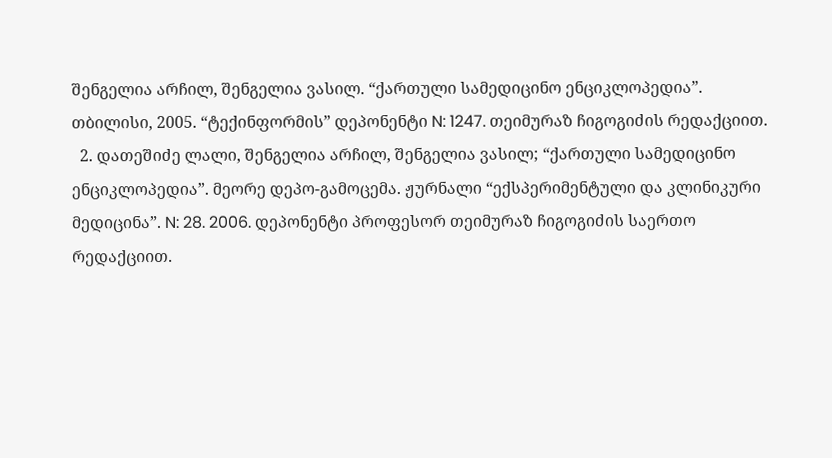შენგელია არჩილ, შენგელია ვასილ. “ქართული სამედიცინო ენციკლოპედია”. თბილისი, 2005. “ტექინფორმის” დეპონენტი N: 1247. თეიმურაზ ჩიგოგიძის რედაქციით.
  2. დათეშიძე ლალი, შენგელია არჩილ, შენგელია ვასილ; “ქართული სამედიცინო ენციკლოპედია”. მეორე დეპო-გამოცემა. ჟურნალი “ექსპერიმენტული და კლინიკური მედიცინა”. N: 28. 2006. დეპონენტი პროფესორ თეიმურაზ ჩიგოგიძის საერთო რედაქციით.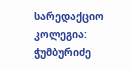სარედაქციო კოლეგია: ჭუმბურიძე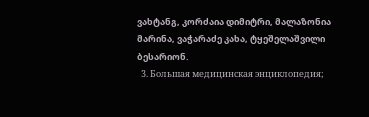ვახტანგ, კორძაია დიმიტრი, მალაზონია მარინა, ვაჭარაძე კახა, ტყეშელაშვილი ბესარიონ.
  3. Большая медицинская энциклопедия;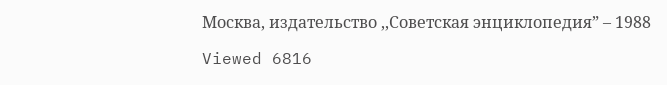Москва, издательство ,,Советская энциклопедия” – 1988

Viewed 6816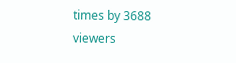times by 3688 viewers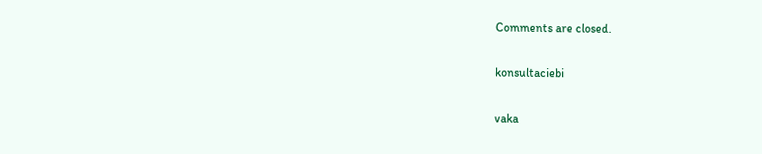Comments are closed.

konsultaciebi

vaka